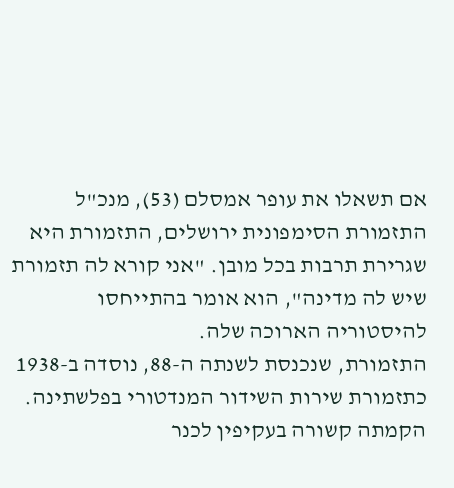אם תשאלו את עופר אמסלם (53), מנכ"ל התזמורת הסימפונית ירושלים, התזמורת היא שגרירת תרבות בכל מובן. "אני קורא לה תזמורת שיש לה מדינה", הוא אומר בהתייחסו להיסטוריה הארוכה שלה.
התזמורת, שנכנסת לשנתה ה-88, נוסדה ב-1938 כתזמורת שירות השידור המנדטורי בפלשתינה. הקמתה קשורה בעקיפין לכנר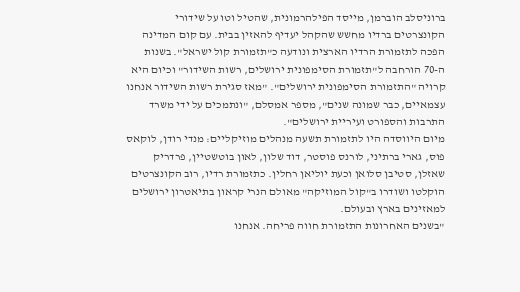ברוניסלב הוברמן, מייסד הפילהרמונית, שהטיל וטו על שידורי הקונצרטים ברדיו מחשש שהקהל יעדיף להאזין בבית. עם קום המדינה הפכה לתזמורת הרדיו הארצית ונודעה כ"תזמורת קול ישראל". בשנות ה-70 הורחבה ל"תזמורת הסימפונית ירושלים, רשות השידור" וכיום היא קרויה "התזמורת הסימפונית ירושלים". "מאז סגירת רשות השידור אנחנו עצמאיים, כבר שמונה שנים", מספר אמסלם, "ונתמכים על ידי משרד התרבות והספורט ועיריית ירושלים".
מיום היווסדה היו לתזמורת תשעה מנהלים מוזיקליים: מנדי רודן, לוקאס פוס, גארי ברתיני, לורנס פוסטר, דוד שלון, לאון בוטשטיין, פרדריק שאזלן, סטיבן סלואן וכעת יוליאן רחלין. כתזמורת רדיו, רוב הקונצרטים הוקלטו ושודרו ב"קול המוזיקה" מאולם הנרי קראון בתיאטרון ירושלים למאזינים בארץ ובעולם.
"בשנים האחרונות התזמורת חווה פריחה. אנחנו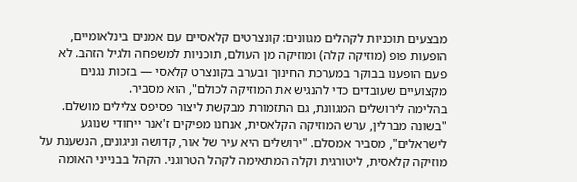מבצעים תוכניות לקהלים מגוונים: קונצרטים קלאסיים עם אמנים בינלאומיים, הופעות פופ (מוזיקה קלה) ומוזיקה מן העולם, תוכניות למשפחה ולגיל הזהב. לא פעם הופענו בבוקר במערכת החינוך ובערב בקונצרט קלאסי — בזכות נגנים מקצועיים שעובדים כדי להנגיש את המוזיקה לכולם", הוא מסביר.
בהלימה לירושלים המגוונת, גם התזמורת מבקשת ליצור פסיפס צלילים מושלם. "בשונה מברלין, ערש המוזיקה הקלאסית, אנחנו מפיקים ז'אנר ייחודי שנוגע לישראלים", מסביר אמסלם. "ירושלים היא עיר של אור, קדושה וניגונים, הנשענת על מוזיקה קלאסית, ליטורגית וקלה המתאימה לקהל הטרוגני. הקהל בבנייני האומה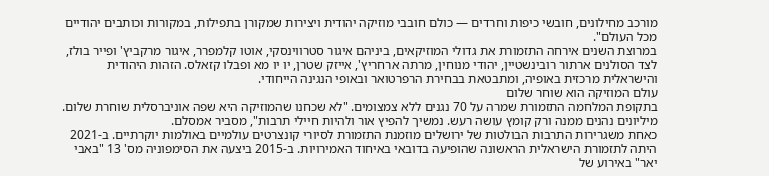מורכב מחילונים, חובשי כיפות וחרדים — כולם חובבי מוזיקה יהודית ויצירות שמקורן בתפילות, במקורות וכותבים יהודיים מכל העולם".
במרוצת השנים אירחה התזמורת את גדולי המוזיקאים, ביניהם איגור סטרווינסקי, אוטו קלמפרר, איגור מרקביץ' ופייר בולז, לצד הסולנים ארתור רובינשטיין, יהודי מנוחין, מרתה ארחריץ', אייזק שטרן, יו יו מא ופבלו קזאלס. הזהות היהודית והישראלית מרכזית באופיה, ומתבטאת בבחירת הרפרטואר ובאופי הנגינה הייחודי.
עולם המוזיקה הוא שוחר שלום
בתקופת המלחמה התזמורת שמרה על 70 נגנים ללא צמצומים. "לא שכחנו שהמוזיקה היא שפה אוניברסלית שוחרת שלום. מיליונים נהנים ממנה ורק קומץ עושה רעש. נמשיך להפיץ אור ולהיות חיילי תרבות", מסביר אמסלם.
כאחת משגרירות התרבות הבולטות של ירושלים מוזמנת התזמורת לסיורי קונצרטים עולמיים באולמות יוקרתיים. ב-2021 היתה לתזמורת הישראלית הראשונה שהופיעה בדובאי באיחוד האמירויות. ב-2015 ביצעה את הסימפוניה מס' 13 "באבי יאר" באירוע של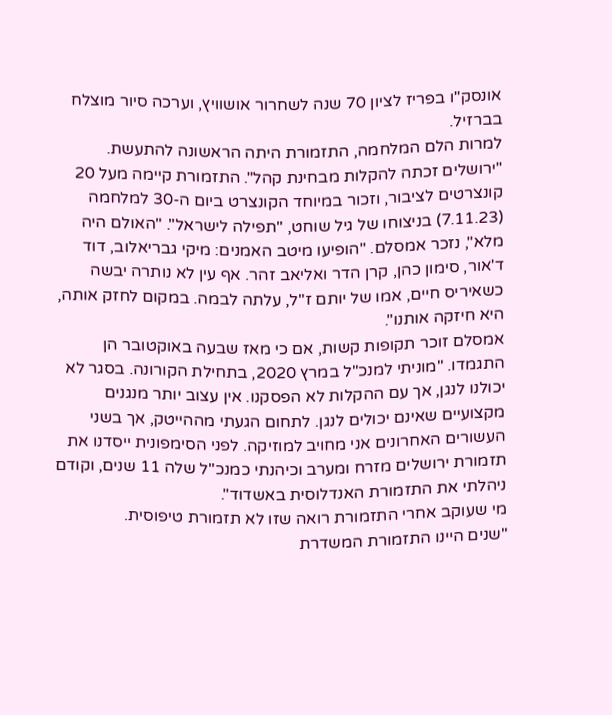אונסק"ו בפריז לציון 70 שנה לשחרור אושוויץ, וערכה סיור מוצלח בברזיל.
למרות הלם המלחמה, התזמורת היתה הראשונה להתעשת. "ירושלים זכתה להקלות מבחינת קהל". התזמורת קיימה מעל 20 קונצרטים לציבור, וזכור במיוחד הקונצרט ביום ה-30 למלחמה (7.11.23) בניצוחו של גיל שוחט, "תפילה לישראל". "האולם היה מלא", נזכר אמסלם. "הופיעו מיטב האמנים: מיקי גבריאלוב, דוד ד'אור, סימון כהן, קרן הדר ואליאב זהר. אף עין לא נותרה יבשה כשאיריס חיים, אמו של יותם ז"ל, עלתה לבמה. במקום לחזק אותה, היא חיזקה אותנו".
אמסלם זוכר תקופות קשות, אם כי מאז שבעה באוקטובר הן התגמדו. "מוניתי למנכ"ל במרץ 2020, בתחילת הקורונה. בסגר לא יכולנו לנגן, אך עם ההקלות לא הפסקנו. אין עצוב יותר מנגנים מקצועיים שאינם יכולים לנגן. לתחום הגעתי מההייטק, אך בשני העשורים האחרונים אני מחויב למוזיקה. לפני הסימפונית ייסדנו את תזמורת ירושלים מזרח ומערב וכיהנתי כמנכ"ל שלה 11 שנים, וקודם ניהלתי את התזמורת האנדלוסית באשדוד".
מי שעוקב אחרי התזמורת רואה שזו לא תזמורת טיפוסית.
"שנים היינו התזמורת המשדרת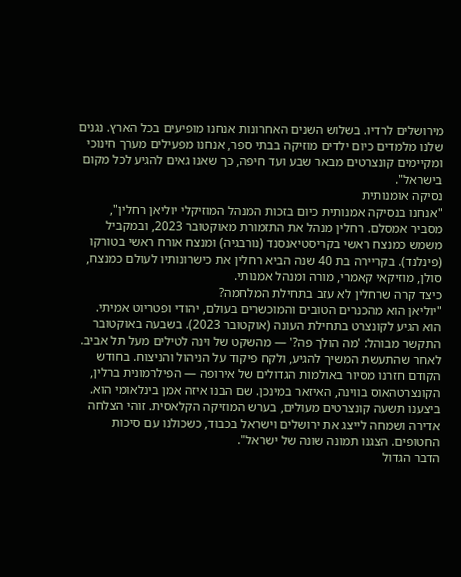מירושלים לרדיו. בשלוש השנים האחרונות אנחנו מופיעים בכל הארץ. נגנים שלנו מלמדים כיום ילדים מוזיקה בבתי ספר, אנחנו מפעילים מערך חינוכי ומקיימים קונצרטים מבאר שבע ועד חיפה, כך שאנו גאים להגיע לכל מקום בישראל".
נסיקה אומנותית
"אנחנו בנסיקה אמנותית כיום בזכות המנהל המוזיקלי יוליאן רחלין", מסביר אמסלם. רחלין מנהל את התזמורת מאוקטובר 2023, ובמקביל משמש כמנצח ראשי בקריסטיאנסנד (נורבגיה) ומנצח אורח ראשי בטורקו (פינלנד). בקריירה בת 40 שנה הביא רחלין את כישרונותיו לעולם כמנצח, סולן, מוזיקאי קאמרי, מורה ומנהל אמנותי.
כיצד קרה שרחלין לא עזב בתחילת המלחמה?
"יוליאן הוא מהכנרים הטובים והמוכשרים בעולם, יהודי ופטריוט אמיתי. הוא הגיע לקונצרט בתחילת העונה (אוקטובר 2023). בשבעה באוקטובר התקשר מבוהל: 'מה הולך פה?' — מהשקט של וינה לטילים מעל תל אביב. לאחר שהתעשת המשיך להגיע, ולקח פיקוד על הניהול והניצוח. בחודש הקודם חזרנו מסיור באולמות הגדולים של אירופה — הפילרמונית ברלין, הקונצרטהאוס בווינה, האיזאר במינכן. שם הבנו איזה אמן בינלאומי הוא. ביצענו תשעה קונצרטים מעולים, בערש המוזיקה הקלאסית. זוהי הצלחה אדירה ושמחה לייצג את ירושלים וישראל בכבוד, כשכולנו עם סיכות החטופים. הצגנו תמונה שונה של ישראל".
הדבר הגדול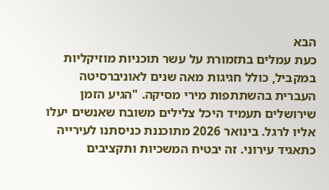הבא
כעת עמלים בתזמורת על עשר תוכניות מוזיקליות במקביל, כולל חגיגות מאה שנים לאוניברסיטה העברית בהשתתפות מירי מסיקה. "הגיע הזמן שירושלים תעמיד היכל צלילים משובח שאנשים יעלו אליו לרגל. בינואר 2026 מתוכננת כניסתנו לעירייה כתאגיד עירוני. זה יבטיח המשכיות ותקציבים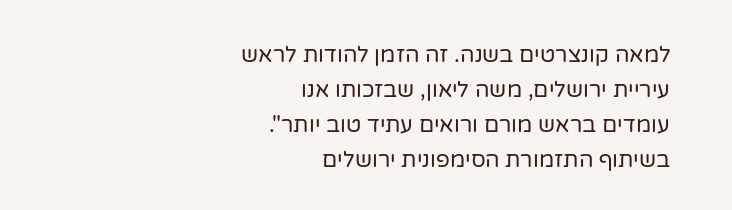למאה קונצרטים בשנה. זה הזמן להודות לראש עיריית ירושלים, משה ליאון, שבזכותו אנו עומדים בראש מורם ורואים עתיד טוב יותר".
בשיתוף התזמורת הסימפונית ירושלים